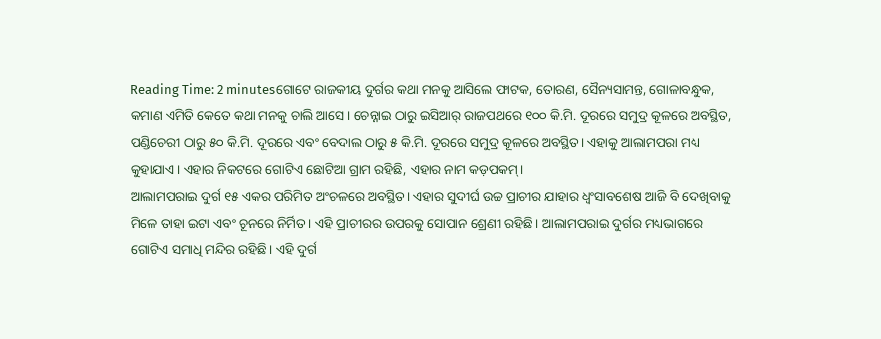Reading Time: 2 minutesଗୋଟେ ରାଜକୀୟ ଦୁର୍ଗର କଥା ମନକୁ ଆସିଲେ ଫାଟକ, ତୋରଣ, ସୈନ୍ୟସାମନ୍ତ, ଗୋଳାବନ୍ଧୁକ, କମାଣ ଏମିତି କେତେ କଥା ମନକୁ ଚାଲି ଆସେ। ଚେନ୍ନାଇ ଠାରୁ ଇସିଆର୍ ରାଜପଥରେ ୧୦୦ କି.ମି. ଦୂରରେ ସମୁଦ୍ର କୂଳରେ ଅବସ୍ଥିତ, ପଣ୍ଡିଚେରୀ ଠାରୁ ୫୦ କି.ମି. ଦୂରରେ ଏବଂ ବେଦାଲ ଠାରୁ ୫ କି.ମି. ଦୂରରେ ସମୁଦ୍ର କୂଳରେ ଅବସ୍ଥିତ। ଏହାକୁ ଆଲାମପରା ମଧ୍ୟ କୁହାଯାଏ। ଏହାର ନିକଟରେ ଗୋଟିଏ ଛୋଟିଆ ଗ୍ରାମ ରହିଛି, ଏହାର ନାମ କଡ଼ପକମ୍।
ଆଲାମପରାଇ ଦୁର୍ଗ ୧୫ ଏକର ପରିମିତ ଅଂଚଳରେ ଅବସ୍ଥିତ। ଏହାର ସୁଦୀର୍ଘ ଉଚ୍ଚ ପ୍ରାଚୀର ଯାହାର ଧ୍ୱଂସାବଶେଷ ଆଜି ବି ଦେଖିବାକୁ ମିଳେ ତାହା ଇଟା ଏବଂ ଚୂନରେ ନିର୍ମିତ। ଏହି ପ୍ରାଚୀରର ଉପରକୁ ସୋପାନ ଶ୍ରେଣୀ ରହିଛି। ଆଲାମପରାଇ ଦୁର୍ଗର ମଧ୍ୟଭାଗରେ ଗୋଟିଏ ସମାଧି ମନ୍ଦିର ରହିଛି। ଏହି ଦୁର୍ଗ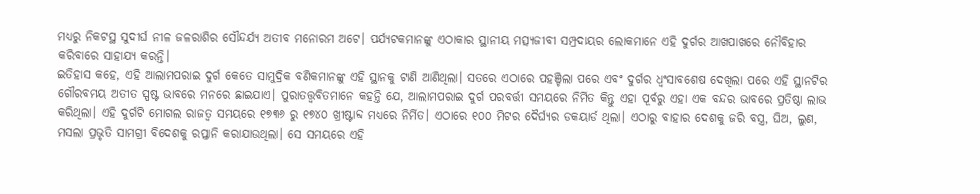ମଧ୍ୟରୁ ନିକଟସ୍ଥ ସୁଦୀର୍ଘ ନୀଳ ଜଳରାଶିର ସୌନ୍ଦର୍ଯ୍ୟ ଅତୀବ ମନୋରମ ଅଟେ। ପର୍ଯ୍ୟଟକମାନଙ୍କୁ ଏଠାକାର ସ୍ଥାନୀୟ ମତ୍ସ୍ୟଜୀବୀ ସମ୍ପ୍ରଦାୟର ଲୋକମାନେ ଏହି ଦୁର୍ଗର ଆଖପାଖରେ ନୌବିହାର କରିବାରେ ସାହାଯ୍ୟ କରନ୍ତି।
ଇତିହାସ କହେ, ଏହି ଆଲାମପରାଇ ଦୁର୍ଗ କେତେ ସାମୁଦ୍ରିକ ବଣିକମାନଙ୍କୁ ଏହି ସ୍ଥାନକୁ ଟାଣି ଆଣିଥିଲା। ସତରେ ଏଠାରେ ପହଞ୍ଚିଲା ପରେ ଏବଂ ଦୁର୍ଗର ଧ୍ୱଂସାବଶେଷ ଦେଖିଲା ପରେ ଏହି ସ୍ଥାନଟିର ଗୌରବମୟ ଅତୀତ ସ୍ପଷ୍ଟ ଭାବରେ ମନରେ ଛାଇଯାଏ। ପୁରାତତ୍ତ୍ୱବିତମାନେ କହନ୍ତି ଯେ, ଆଲାମପରାଇ ଦୁର୍ଗ ପରବର୍ତ୍ତୀ ସମୟରେ ନିର୍ମିତ କିନ୍ତୁ ଏହା ପୂର୍ବରୁ ଏହା ଏକ ବନ୍ଦର ଭାବରେ ପ୍ରତିଷ୍ଠା ଲାଭ କରିଥିଲା। ଏହି ଦୁର୍ଗଟି ମୋଗଲ ରାଜତ୍ୱ ସମୟରେ ୧୭୩୬ ରୁ ୧୭୪୦ ଖ୍ରୀଷ୍ଟାବ୍ଦ ମଧ୍ୟରେ ନିର୍ମିତ। ଏଠାରେ ୧୦୦ ମିଟର ଦୈର୍ଘ୍ୟର ଡକୟାର୍ଡ ଥିଲା। ଏଠାରୁ ବାହାର ଦେଶକୁ ଜରି ବସ୍ତ୍ର, ଘିଅ, ଲୁଣ, ମସଲା ପ୍ରଭୃତି ସାମଗ୍ରୀ ବିଦେଶକୁ ରପ୍ତାନି କରାଯାଉଥିଲା। ସେ ସମୟରେ ଏହି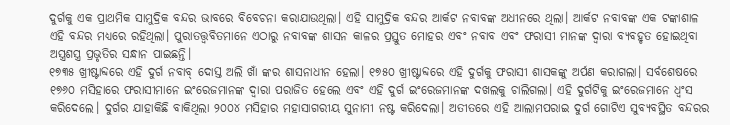ଦୁର୍ଗକୁ ଏକ ପ୍ରାଥମିକ ସାମୁଦ୍ରିକ ବନ୍ଦର ଭାବରେ ବିବେଚନା କରାଯାଉଥିଲା। ଏହି ସାମୁଦ୍ରିକ ବନ୍ଦର ଆର୍କଟ ନବାବଙ୍କ ଅଧୀନରେ ଥିଲା। ଆର୍କଟ ନବାବଙ୍କ ଏକ ଟଙ୍କାଶାଳ ଏହି ବନ୍ଦର ମଧ୍ୟରେ ରହିଥିଲା। ପୁରାତତ୍ତ୍ୱବିତମାନେ ଏଠାରୁ ନବାବଙ୍କ ଶାସନ କାଳର ପ୍ରସ୍ତୁତ ମୋହର ଏବଂ ନବାବ ଏବଂ ଫରାସୀ ମାନଙ୍କ ଦ୍ୱାରା ବ୍ୟବହୃତ ହୋଇଥିବା ଅସ୍ତ୍ରଶସ୍ତ୍ର ପ୍ରଭୃତିର ସନ୍ଧାନ ପାଇଛନ୍ତି।
୧୭୩୫ ଖ୍ରୀଷ୍ଟାବ୍ଦରେ ଏହି ଦୁର୍ଗ ନବାବ୍ ଦୋସ୍ତ ଅଲି ଖାଁ ଙ୍କର ଶାସନାଧୀନ ହେଲା। ୧୭୫୦ ଖ୍ରୀଷ୍ଟାବ୍ଦରେ ଏହି ଦୁର୍ଗକୁ ଫରାସୀ ଶାସକଙ୍କୁ ଅର୍ପଣ କରାଗଲା। ସର୍ବଶେଷରେ ୧୭୬୦ ମସିହାରେ ଫରାସୀମାନେ ଇଂରେଜମାନଙ୍କ ଦ୍ୱାରା ପରାଜିତ ହେଲେ ଏବଂ ଏହି ଦୁର୍ଗ ଇଂରେଜମାନଙ୍କ ଦଖଲକୁ ଚାଲିଗଲା। ଏହି ଦୁର୍ଗଟିକୁ ଇଂରେଜମାନେ ଧ୍ବଂସ କରିଦେଲେ। ଦୁର୍ଗର ଯାହାକିଛି ବାକିଥିଲା ୨୦୦୪ ମସିହାର ମହାସାଗରୀୟ ସୁନାମୀ ନଷ୍ଟ କରିଦେଲା। ଅତୀତରେ ଏହି ଆଲାମପରାଇ ଦୁର୍ଗ ଗୋଟିଏ ସୁବ୍ୟବସ୍ଥିତ ବନ୍ଦରର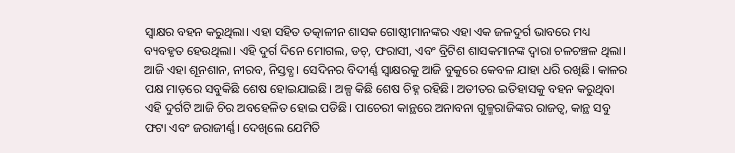ସ୍ଵାକ୍ଷର ବହନ କରୁଥିଲା। ଏହା ସହିତ ତତ୍କାଳୀନ ଶାସକ ଗୋଷ୍ଠୀମାନଙ୍କର ଏହା ଏକ ଜଳଦୁର୍ଗ ଭାବରେ ମଧ୍ୟ ବ୍ୟବହୃତ ହେଉଥିଲା। ଏହି ଦୁର୍ଗ ଦିନେ ମୋଗଲ, ଡଚ୍, ଫରାସୀ, ଏବଂ ବ୍ରିଟିଶ ଶାସକମାନଙ୍କ ଦ୍ୱାରା ଚଳଚଞ୍ଚଳ ଥିଲା। ଆଜି ଏହା ଶୂନଶାନ, ନୀରବ, ନିସ୍ତବ୍ଧ। ସେଦିନର ବିଦୀର୍ଣ୍ଣ ସ୍ଵାକ୍ଷରକୁ ଆଜି ବୁକୁରେ କେବଳ ଯାହା ଧରି ରଖିଛି। କାଳର ପକ୍ଷ ମାଡ଼ରେ ସବୁକିଛି ଶେଷ ହୋଇଯାଇଛି। ଅଳ୍ପ କିଛି ଶେଷ ଚିହ୍ନ ରହିଛି। ଅତୀତର ଇତିହାସକୁ ବହନ କରୁଥିବା ଏହି ଦୁର୍ଗଟି ଆଜି ଚିର ଅବହେଳିତ ହୋଇ ପଡିଛି। ପାଚେରୀ କାନ୍ଥରେ ଅନାବନା ଗୁଳ୍ମରାଜିଙ୍କର ରାଜତ୍ୱ, କାନ୍ଥ ସବୁ ଫଟା ଏବଂ ଜରାଜୀର୍ଣ୍ଣ। ଦେଖିଲେ ଯେମିତି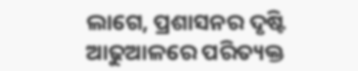ଲାଗେ, ପ୍ରଶାସନର ଦୃଷ୍ଟି ଆଢୁଆଳରେ ପରିତ୍ୟକ୍ତ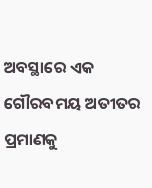ଅବସ୍ଥାରେ ଏକ ଗୌରବମୟ ଅତୀତର ପ୍ରମାଣକୁ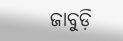ଜାବୁଡ଼ି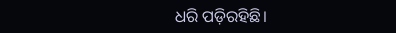ଧରି ପଡ଼ିରହିଛି।